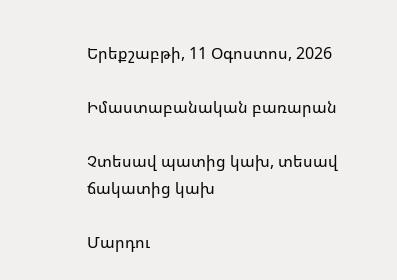Երեքշաբթի, 11 Օգոստոս, 2026

Իմաստաբանական բառարան

Չտեսավ պատից կախ, տեսավ ճակատից կախ

Մարդու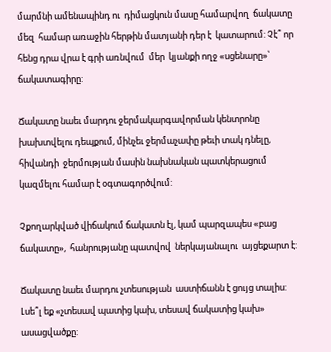մարմնի ամենապինդ ու  դիմացկուն մասը համարվող  ճակատը մեզ  համար առաջին հերթին մատյանի դեր է  կատարում: Չէ՞ որ հենց դրա վրա է գրի առնվում  մեր  կյանքի ողջ «սցենարը»՝ ճակատագիրը:

Ճակատը նաեւ մարդու ջերմակարգավորման կենտրոնը խախտվելու դեպքում, մինչեւ ջերմաչափը թեւի տակ դնելը,  հիվանդի  ջերմության մասին նախնական պատկերացում կազմելու համար է օգտագործվում:

Չքողարկված վիճակում ճակատն էլ, կամ պարզապես «բաց ճակատը»,  հանրությանը պատվով  ներկայանալու  այցեքարտ է:

Ճակատը նաեւ մարդու չտեսության  աստիճանն է ցույց տալիս: Լսե՞լ եք «չտեսավ պատից կախ, տեսավ ճակատից կախ» ասացվածքը: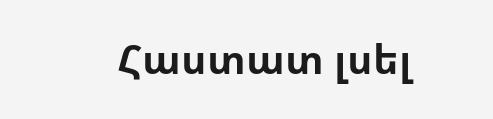Հաստատ լսել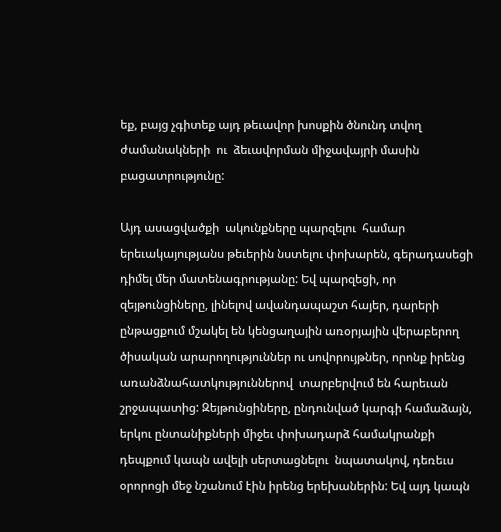եք, բայց չգիտեք այդ թեւավոր խոսքին ծնունդ տվող  ժամանակների  ու  ձեւավորման միջավայրի մասին բացատրությունը:

Այդ ասացվածքի  ակունքները պարզելու  համար  երեւակայությանս թեւերին նստելու փոխարեն, գերադասեցի դիմել մեր մատենագրությանը: Եվ պարզեցի, որ զեյթունցիները, լինելով ավանդապաշտ հայեր, դարերի ընթացքում մշակել են կենցաղային առօրյային վերաբերող ծիսական արարողություններ ու սովորույթներ, որոնք իրենց առանձնահատկություններով  տարբերվում են հարեւան շրջապատից: Զեյթունցիները, ընդունված կարգի համաձայն, երկու ընտանիքների միջեւ փոխադարձ համակրանքի դեպքում կապն ավելի սերտացնելու  նպատակով, դեռեւս օրորոցի մեջ նշանում էին իրենց երեխաներին: Եվ այդ կապն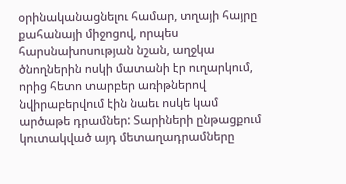օրինականացնելու համար, տղայի հայրը քահանայի միջոցով, որպես հարսնախոսության նշան, աղջկա ծնողներին ոսկի մատանի էր ուղարկում, որից հետո տարբեր առիթներով նվիրաբերվում էին նաեւ ոսկե կամ արծաթե դրամներ: Տարիների ընթացքում կուտակված այդ մետաղադրամները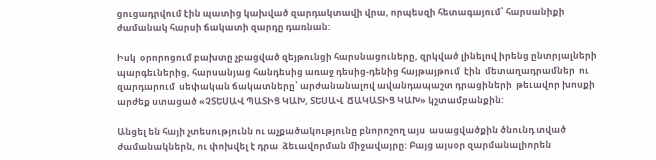ցուցադրվում էին պատից կախված զարդակտավի վրա, որպեսզի հետագայում՝ հարսանիքի ժամանակ հարսի ճակատի զարդը դառնան:

Իսկ  օրորոցում բախտը չբացված զեյթունցի հարսնացուները, զրկված լինելով իրենց ընտրյալների  պարգեւներից, հարսանյաց հանդեսից առաջ դեսից-դենից հայթայթում  էին  մետաղադրամներ  ու   զարդարում  սեփական ճակատները՝ արժանանալով ավանդապաշտ դրացիների  թեւավոր խոսքի արժեք ստացած «ՉՏԵՍԱՎ ՊԱՏԻՑ ԿԱԽ, ՏԵՍԱՎ  ՃԱԿԱՏԻՑ ԿԱԽ» կշտամբանքին:

Անցել են հայի չտեսությունն ու աչքածակությունը բնորոշող այս  ասացվածքին ծնունդ տված ժամանակներն, ու փոխվել է դրա  ձեւավորման միջավայրը: Բայց այսօր զարմանալիորեն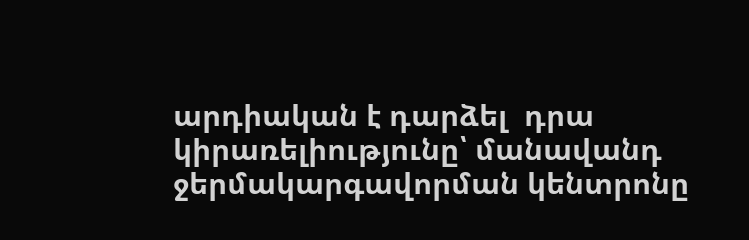արդիական է դարձել  դրա կիրառելիությունը՝ մանավանդ ջերմակարգավորման կենտրոնը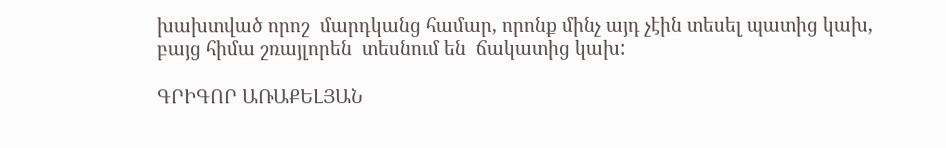խախտված որոշ  մարդկանց համար, որոնք մինչ այդ չէին տեսել պատից կախ, բայց հիմա շռայլորեն  տեսնում են  ճակատից կախ:

ԳՐԻԳՈՐ ԱՌԱՔԵԼՅԱՆ